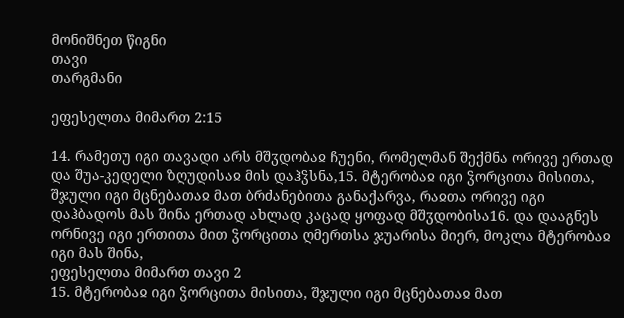მონიშნეთ წიგნი
თავი
თარგმანი

ეფესელთა მიმართ 2:15

14. რამეთუ იგი თავადი არს მშჳდობაჲ ჩუენი, რომელმან შექმნა ორივე ერთად და შუა-კედელი ზღუდისაჲ მის დაჰჴსნა,15. მტერობაჲ იგი ჴორცითა მისითა, შჯული იგი მცნებათაჲ მათ ბრძანებითა განაქარვა, რაჲთა ორივე იგი დაჰბადოს მას შინა ერთად ახლად კაცად ყოფად მშჳდობისა16. და დააგნეს ორნივე იგი ერთითა მით ჴორცითა ღმერთსა ჯუარისა მიერ, მოკლა მტერობაჲ იგი მას შინა,
ეფესელთა მიმართ თავი 2
15. მტერობაჲ იგი ჴორცითა მისითა, შჯული იგი მცნებათაჲ მათ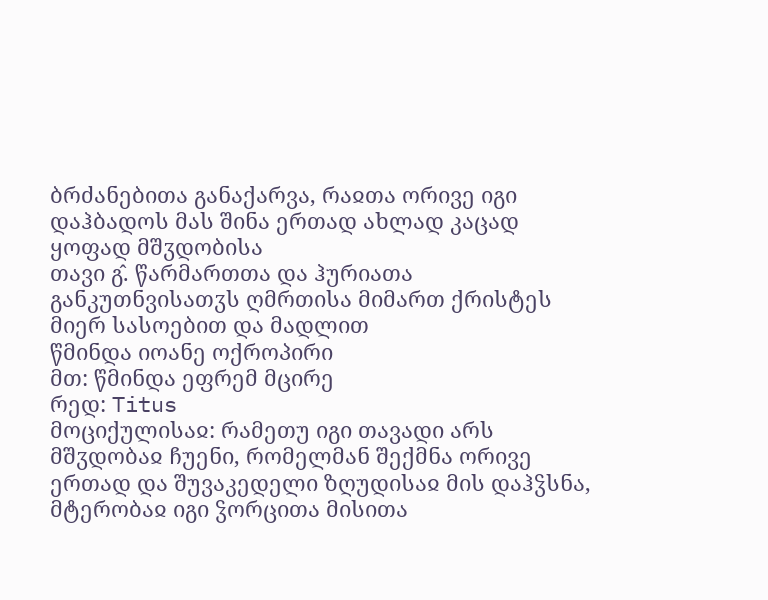ბრძანებითა განაქარვა, რაჲთა ორივე იგი დაჰბადოს მას შინა ერთად ახლად კაცად ყოფად მშჳდობისა
თავი გ̂. წარმართთა და ჰურიათა განკუთნვისათჳს ღმრთისა მიმართ ქრისტეს მიერ სასოებით და მადლით
წმინდა იოანე ოქროპირი
მთ: წმინდა ეფრემ მცირე
რედ: Titus
მოციქულისაჲ: რამეთუ იგი თავადი არს მშჳდობაჲ ჩუენი, რომელმან შექმნა ორივე ერთად და შუვაკედელი ზღუდისაჲ მის დაჰჴსნა, მტერობაჲ იგი ჴორცითა მისითა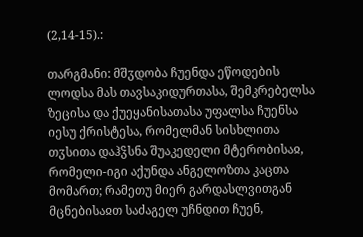(2,14-15).:

თარგმანი: მშჳდობა ჩუენდა ეწოდების ლოდსა მას თავსაკიდურთასა, შემკრებელსა ზეცისა და ქუეყანისათასა უფალსა ჩუენსა იესუ ქრისტესა, რომელმან სისხლითა თჳსითა დაჰჴსნა შუაკედელი მტერობისაჲ, რომელი-იგი აქუნდა ანგელოზთა კაცთა მომართ; რამეთუ მიერ გარდასლვითგან მცნებისაჲთ საძაგელ უჩნდით ჩუენ,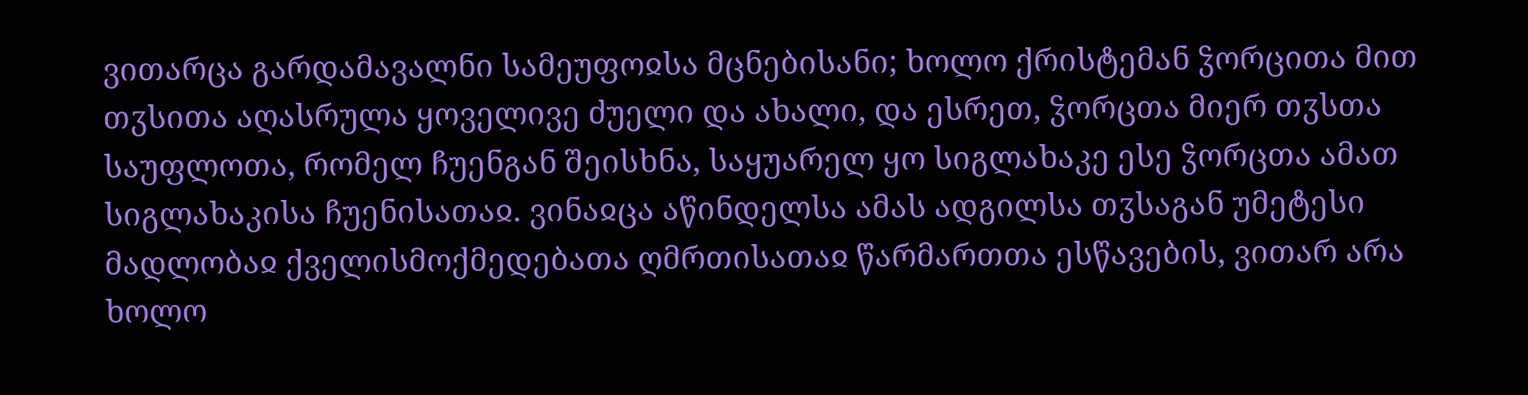ვითარცა გარდამავალნი სამეუფოჲსა მცნებისანი; ხოლო ქრისტემან ჴორცითა მით თჳსითა აღასრულა ყოველივე ძუელი და ახალი, და ესრეთ, ჴორცთა მიერ თჳსთა საუფლოთა, რომელ ჩუენგან შეისხნა, საყუარელ ყო სიგლახაკე ესე ჴორცთა ამათ სიგლახაკისა ჩუენისათაჲ. ვინაჲცა აწინდელსა ამას ადგილსა თჳსაგან უმეტესი მადლობაჲ ქველისმოქმედებათა ღმრთისათაჲ წარმართთა ესწავების, ვითარ არა ხოლო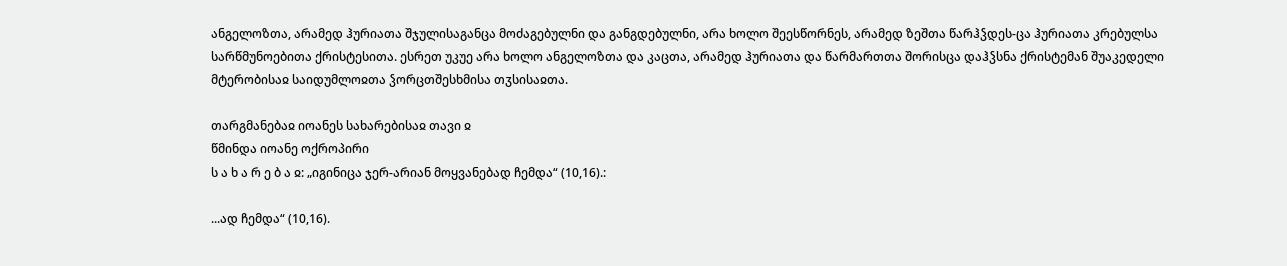ანგელოზთა, არამედ ჰურიათა შჯულისაგანცა მოძაგებულნი და განგდებულნი, არა ხოლო შეესწორნეს, არამედ ზეშთა წარჰჴდეს-ცა ჰურიათა კრებულსა სარწმუნოებითა ქრისტესითა. ესრეთ უკუე არა ხოლო ანგელოზთა და კაცთა, არამედ ჰურიათა და წარმართთა შორისცა დაჰჴსნა ქრისტემან შუაკედელი მტერობისაჲ საიდუმლოჲთა ჴორცთშესხმისა თჳსისაჲთა.

თარგმანებაჲ იოანეს სახარებისაჲ თავი ჲ
წმინდა იოანე ოქროპირი
ს ა ხ ა რ ე ბ ა ჲ: „იგინიცა ჯერ-არიან მოყვანებად ჩემდა“ (10,16).:

...ად ჩემდა“ (10,16).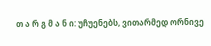თ ა რ გ მ ა ნ ი: უჩუენებს, ვითარმედ ორნივე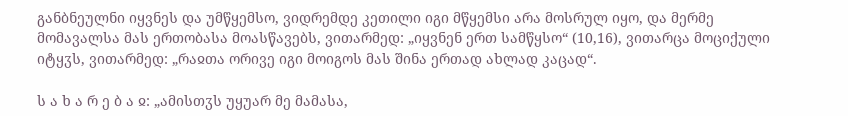განბნეულნი იყვნეს და უმწყემსო, ვიდრემდე კეთილი იგი მწყემსი არა მოსრულ იყო, და მერმე მომავალსა მას ერთობასა მოასწავებს, ვითარმედ: „იყვნენ ერთ სამწყსო“ (10,16), ვითარცა მოციქული იტყჳს, ვითარმედ: „რაჲთა ორივე იგი მოიგოს მას შინა ერთად ახლად კაცად“.

ს ა ხ ა რ ე ბ ა ჲ: „ამისთჳს უყუარ მე მამასა,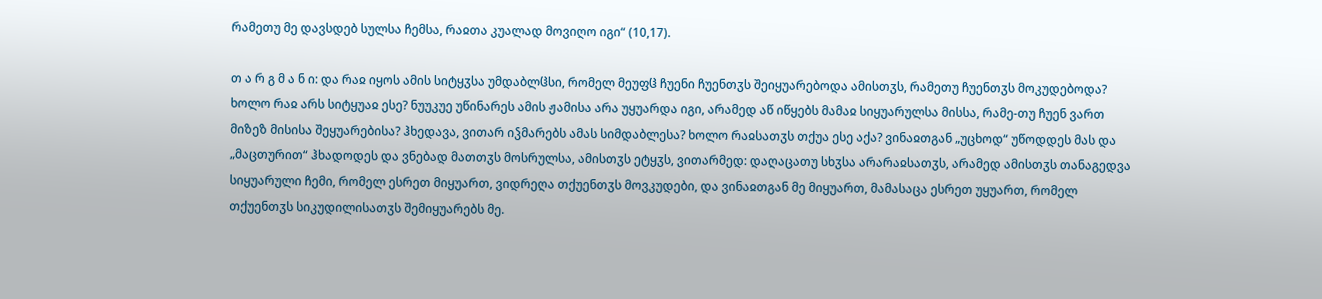რამეთუ მე დავსდებ სულსა ჩემსა, რაჲთა კუალად მოვიღო იგი“ (10,17).

თ ა რ გ მ ა ნ ი: და რაჲ იყოს ამის სიტყჳსა უმდაბლჱსი, რომელ მეუფჱ ჩუენი ჩუენთჳს შეიყუარებოდა ამისთჳს, რამეთუ ჩუენთჳს მოკუდებოდა? ხოლო რაჲ არს სიტყუაჲ ესე? ნუუკუე უწინარეს ამის ჟამისა არა უყუარდა იგი, არამედ აწ იწყებს მამაჲ სიყუარულსა მისსა, რამე-თუ ჩუენ ვართ მიზეზ მისისა შეყუარებისა? ჰხედავა, ვითარ იჴმარებს ამას სიმდაბლესა? ხოლო რაჲსათჳს თქუა ესე აქა? ვინაჲთგან „უცხოდ“ უწოდდეს მას და „მაცთურით“ ჰხადოდეს და ვნებად მათთჳს მოსრულსა, ამისთჳს ეტყჳს, ვითარმედ: დაღაცათუ სხჳსა არარაჲსათჳს, არამედ ამისთჳს თანაგედვა სიყუარული ჩემი, რომელ ესრეთ მიყუართ, ვიდრეღა თქუენთჳს მოვკუდები, და ვინაჲთგან მე მიყუართ, მამასაცა ესრეთ უყუართ, რომელ თქუენთჳს სიკუდილისათჳს შემიყუარებს მე.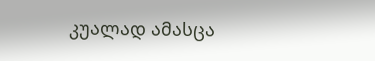კუალად ამასცა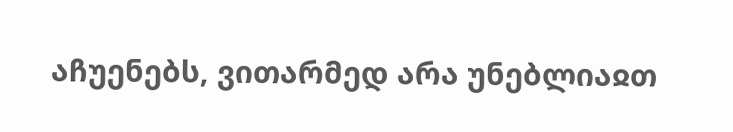აჩუენებს, ვითარმედ არა უნებლიაჲთ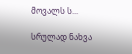მოვალს ს...

სრულად ნახვა